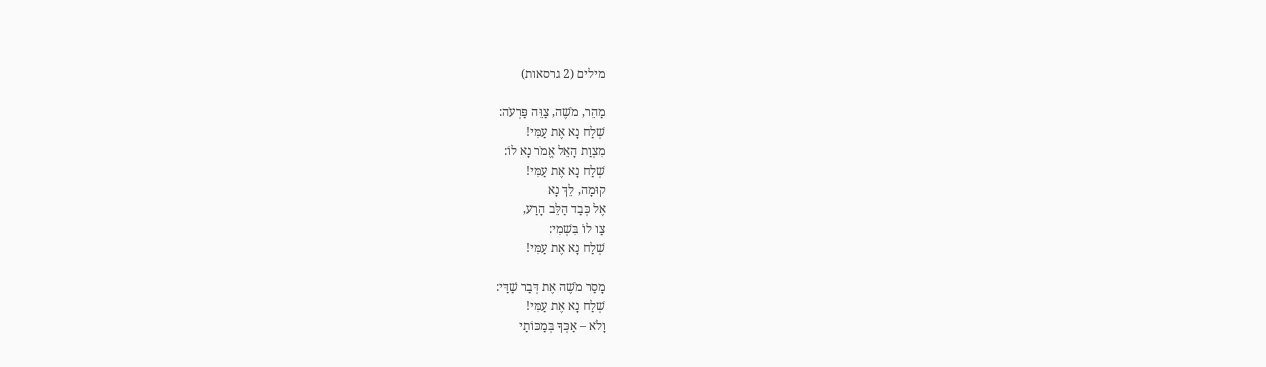מילים (2 גרסאות)

מַהֵר, מֹשֶׁה, צַוֵּה פַּרְעֹה:
שְׁלַח נָא אֶת עַמִּי!
מִצְוַת הָאֵל אֱמֹר נָא לוֹ:
שְׁלַח נָא אֶת עַמִּי!
קוּמָה, לֵךְ נָא
אֶל כְּבַד הַלֵּב הָרַע,
צַו לוֹ בִּשְׁמִי:
שְׁלַח נָא אֶת עַמִּי!

מָסַר מֹשֶׁה אֶת דְּבַר שַׁדַּי:
שְׁלַח נָא אֶת עַמִּי!
וָלֹא – אַכְּךָ בְּמַכּוֹתַי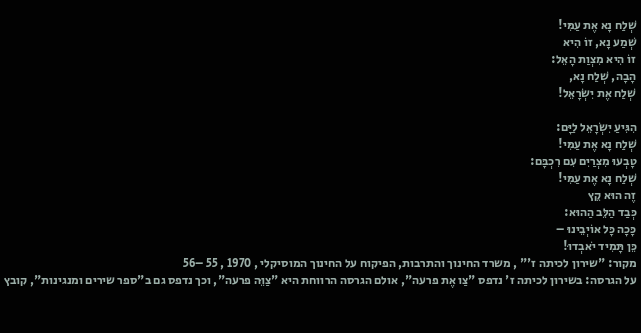שְׁלַח נָא אֶת עַמִּי!
שְׁמַע נָא, זוֹ הִיא
זוֹ הִיא מִצְוַת הָאֵל:
הָבָה, שְׁלַח נָא,
שְׁלַח אֶת יִשְׂרָאֵל!

הִגִּיעַ יִשְׂרָאֵל לַיָּם:
שְׁלַח נָא אֶת עַמִּי!
טָבְעוּ מִצְרַיִם עִם רִכְבָּם:
שְׁלַח נָא אֶת עַמִּי!
זֶה הוּא קֵץ
כְּבַד הַלֵּב הַהוּא:
כָּכָה כָּל אוֹיְבֵינוּ –
כֵּן תָּמִיד יֹאבְדוּ!
מקור: "שירון לכיתה ז'" , משרד החינוך והתרבות, הפיקוח על החינוך המוסיקלי , 1970 , 55 –56
על הגרסה: בשירון לכיתה ז' נדפס "צַו אֶת פרעה", אולם הגרסה הרווחת היא "צַוֵּה פרעה", וכך נדפס גם ב"ספר שירים ומנגינות", קובץ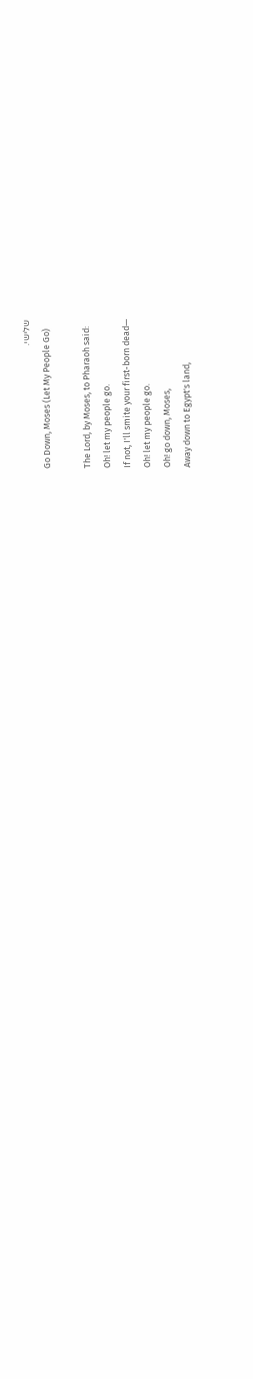שלישי.
Go Down, Moses (Let My People Go)

The Lord, by Moses, to Pharaoh said:
Oh! let my people go.
If not, I'll smite your first-born dead—
Oh! let my people go.
Oh! go down, Moses,
Away down to Egypt's land,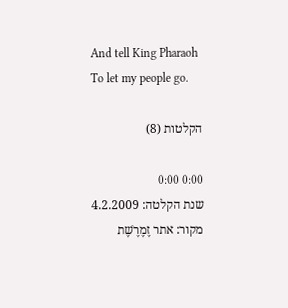And tell King Pharaoh
To let my people go.

הקלטות (8)

0:00 0:00
שנת הקלטה: 4.2.2009
מקור: אתר זֶמֶרֶשֶׁת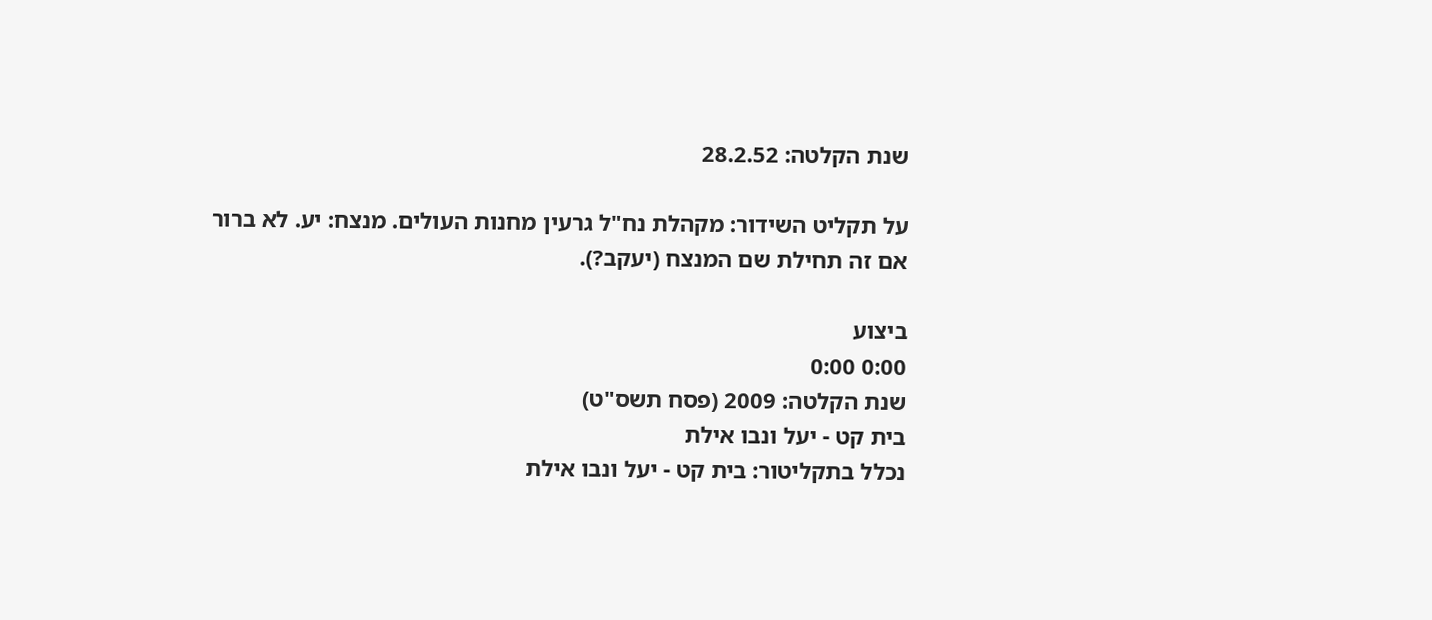שנת הקלטה: 28.2.52

על תקליט השידור: מקהלת נח"ל גרעין מחנות העולים. מנצח: יע. לא ברור אם זה תחילת שם המנצח (יעקב?).

ביצוע
0:00 0:00
שנת הקלטה: 2009 (פסח תשס"ט)
בית קט - יעל ונבו אילת
נכלל בתקליטור: בית קט - יעל ונבו אילת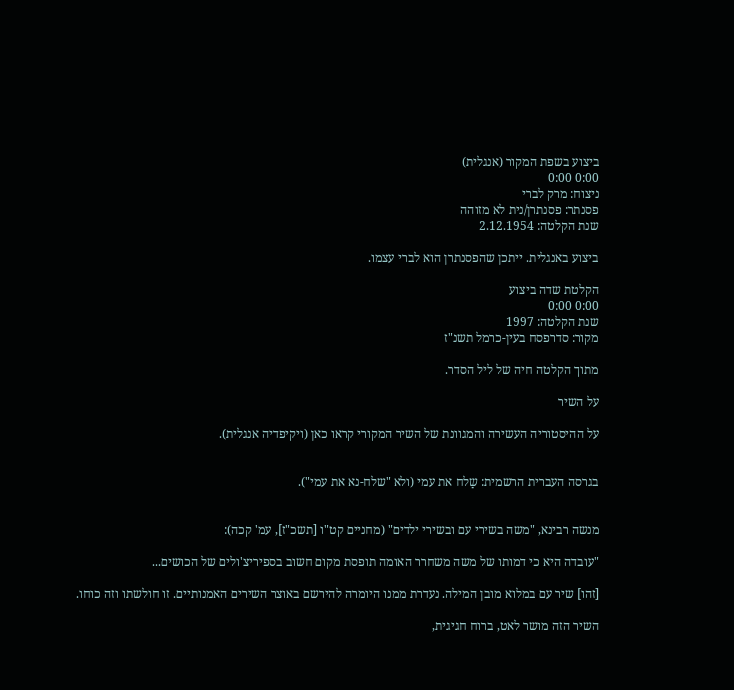ביצוע בשפת המקור (אנגלית)
0:00 0:00
ניצוח: מרק לברי
פסנתר: פסנתרן/נית לא מזוהה
שנת הקלטה: 2.12.1954

ביצוע באנגלית. ייתכן שהפסנתרן הוא לברי עצמו.

הקלטת שדה ביצוע
0:00 0:00
שנת הקלטה: 1997
מקור: סדרפסח בעין-כרמל תשנ"ז

מתוך הקלטה חיה של ליל הסדר.

על השיר

על ההיסטוריה העשירה והמגוונת של השיר המקורי קראו כאן (ויקיפדיה אנגלית).


בגרסה העברית הרשמית: שַלח את עמי (ולא "שלח-נא את עמי").


מנשה רבינא, "משה בשירי עם ובשירי ילדים" (מחניים קט"ו [תשכ"ז], עמ' קכה):

"עובדה היא כי דמותו של משה משחרר האומה תופסת מקום חשוב בספיריצ'ולים של הכושים...

[זהו] שיר עם במלוא מובן המילה. נעדרת ממנו היומרה להירשם באוצר השירים האמנותיים. זו חולשתו וזה כוחו.

השיר הזה מושר לאט, ברוח חגיגית,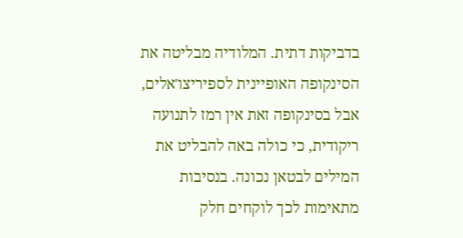בדביקות דתית. המלודיה מבליטה את הסינקופה האופיינית לספיריצו'אלים, אבל בסינקופה זאת אין רמז לתנועה ריקודית, כי כולה באה להבליט את המילים לבטאן נכונה. בנסיבות מתאימות לכך לוקחים חלק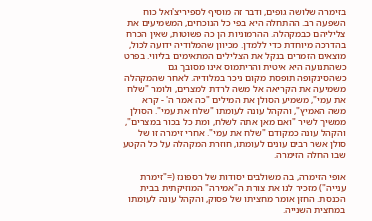בזימרה שלושה גופים, ודבר זה מוסיף לספיריצ'ואל כוח השפעה רב. ההתחלה היא בפי כל הנוכחים, המשמיעים את צליליהם כבמקהלה. ההרמוניות הן כה פשוטות, שאין הכרח בהדרכה מיוחדת כדי ללמדן. מכיוון שהמלודיה ידועה לכול, מוצאים הזמרים בנקל את הצלילים המתאימים בליווי. בפרט כשהתנועה היא איטית והריתמוס אינו מסובך גם כשהסינקופה תופסת מקום ניכר במלודיה. לאחר שהמקהלה משמיעה את הקריאה אל משה לרדת למצרים, ולומר "שלח את עמי", משמיע הסולן את המילים "כה אמר ה' - קרא משה האמיץ", והקהל עונה לעומתו "שלח את עמי". הסולן ממשיך לשיר "ואם מאן אתה לשלח, ומת כל בכור במצרים", והקהל עונה כמקודם "שלח את עמי". אחרי זימרה זו של סולן אשר רבים עונים לעומתו, חוזרת המקהלה על כל הקטע שבו החלה הזימרה.

אופי הזימרה, בה משולבים יסודות של רספונז (="זימרת ענייה") מזכיר לנו את צורת ה"אמירה" המוזיקתית בבית הכנסת. החזן אומר מחציתו של פסוק, והקהל עונה לעומתו במחצית השנייה.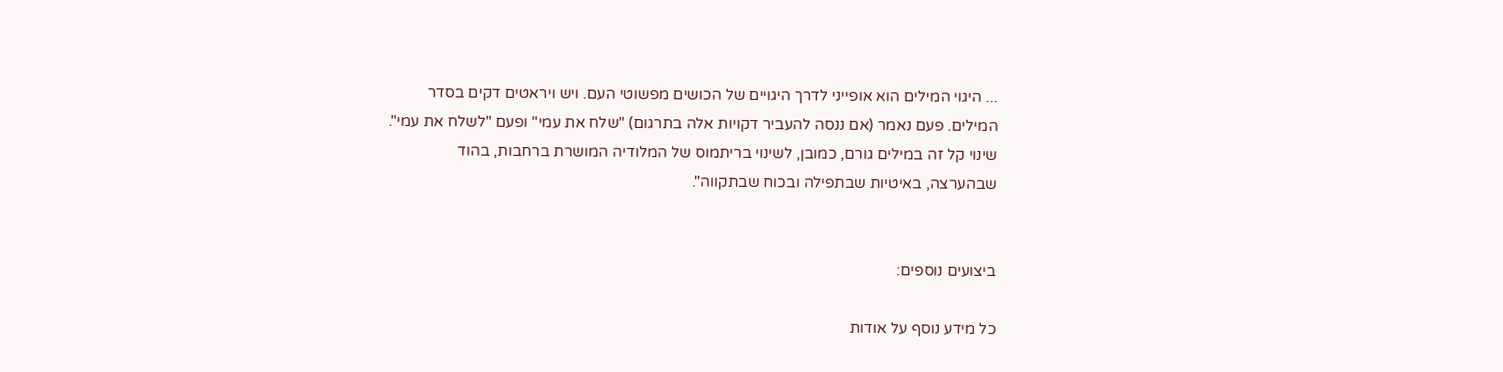... היגוי המילים הוא אופייני לדרך היגויים של הכושים מפשוטי העם. ויש ויראטים דקים בסדר המילים. פעם נאמר (אם ננסה להעביר דקויות אלה בתרגום) "שלח את עמי" ופעם "לשלח את עמי". שינוי קל זה במילים גורם, כמובן, לשינוי בריתמוס של המלודיה המושרת ברחבות, בהוד שבהערצה, באיטיות שבתפילה ובכוח שבתקווה".


ביצועים נוספים:

כל מידע נוסף על אודות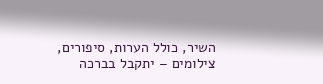השיר, כולל הערות, סיפורים, צילומים – יתקבל בברכה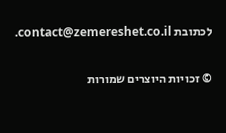לכתובת contact@zemereshet.co.il.

© זכויות היוצרים שמורות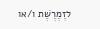לזֶמֶרֶשֶׁת ו/או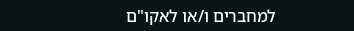למחברים ו/או לאקו"ם